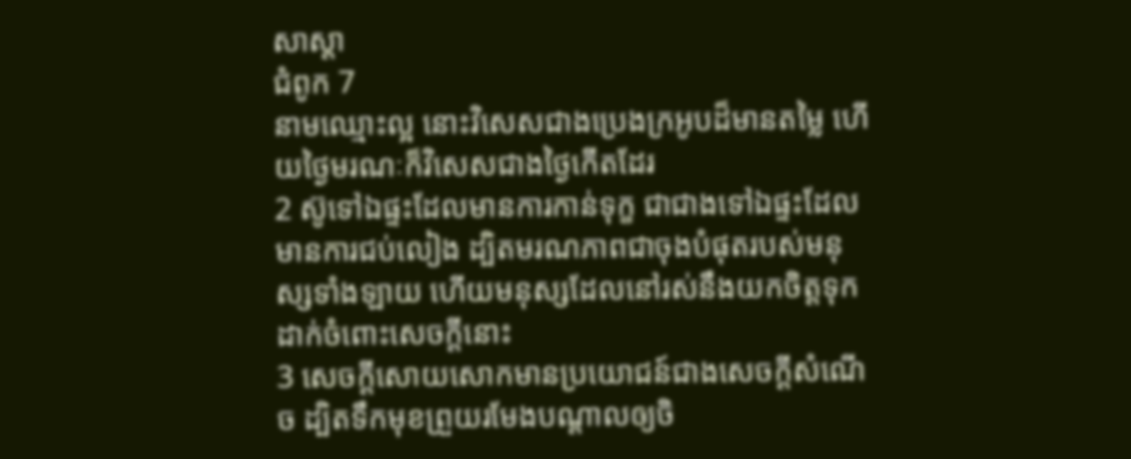សាស្តា
ជំពូក 7
នាមឈ្មោះល្អ នោះវិសេសជាងប្រេងក្រអូបដ៏មានតម្លៃ ហើយថ្ងៃមរណៈក៏វិសេសជាងថ្ងៃកើតដែរ
2 ស៊ូទៅឯផ្ទះដែលមានការកាន់ទុក្ខ ជាជាងទៅឯផ្ទះដែលមានការជប់លៀង ដ្បិតមរណភាពជាចុងបំផុតរបស់មនុស្សទាំងឡាយ ហើយមនុស្សដែលនៅរស់នឹងយកចិត្តទុកដាក់ចំពោះសេចក្ដីនោះ
3 សេចក្ដីសោយសោកមានប្រយោជន៍ជាងសេចក្ដីសំណើច ដ្បិតទឹកមុខព្រួយរមែងបណ្តាលឲ្យចិ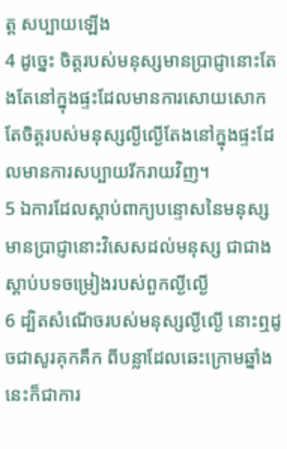ត្ត សប្បាយឡើង
4 ដូច្នេះ ចិត្តរបស់មនុស្សមានប្រាជ្ញានោះតែងតែនៅក្នុងផ្ទះដែលមានការសោយសោក តែចិត្តរបស់មនុស្សល្ងីល្ងើតែងនៅក្នុងផ្ទះដែលមានការសប្បាយរីករាយវិញ។
5 ឯការដែលស្តាប់ពាក្យបន្ទោសនៃមនុស្សមានប្រាជ្ញានោះវិសេសដល់មនុស្ស ជាជាងស្តាប់បទចម្រៀងរបស់ពួកល្ងីល្ងើ
6 ដ្បិតសំណើចរបស់មនុស្សល្ងីល្ងើ នោះឮដូចជាសូរគុកគឹក ពីបន្លាដែលឆេះក្រោមឆ្នាំង នេះក៏ជាការ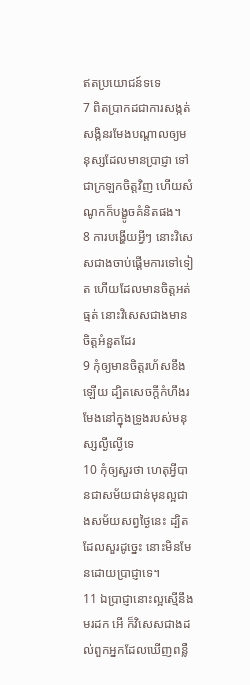ឥតប្រយោជន៍ទទេ
7 ពិតប្រាកដជាការសង្កត់សង្កិនរមែងបណ្តាលឲ្យមនុស្សដែលមានប្រាជ្ញា ទៅជាក្រឡកចិត្តវិញ ហើយសំណូកក៏បង្ខូចគំនិតផង។
8 ការបង្ហើយអ្វីៗ នោះវិសេសជាងចាប់ផ្តើមការទៅទៀត ហើយដែលមានចិត្តអត់ធ្មត់ នោះវិសេសជាងមានចិត្តអំនួតដែរ
9 កុំឲ្យមានចិត្តរហ័សខឹងឡើយ ដ្បិតសេចក្ដីកំហឹងរមែងនៅក្នុងទ្រូងរបស់មនុស្សល្ងីល្ងើទេ
10 កុំឲ្យសួរថា ហេតុអ្វីបានជាសម័យជាន់មុនល្អជាងសម័យសព្វថ្ងៃនេះ ដ្បិតដែលសួរដូច្នេះ នោះមិនមែនដោយប្រាជ្ញាទេ។
11 ឯប្រាជ្ញានោះល្អស្មើនឹងមរដក អើ ក៏វិសេសជាងដល់ពួកអ្នកដែលឃើញពន្លឺ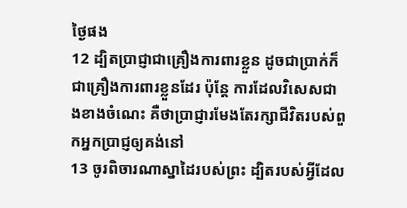ថ្ងៃផង
12 ដ្បិតប្រាជ្ញាជាគ្រឿងការពារខ្លួន ដូចជាប្រាក់ក៏ជាគ្រឿងការពារខ្លួនដែរ ប៉ុន្តែ ការដែលវិសេសជាងខាងចំណេះ គឺថាប្រាជ្ញារមែងតែរក្សាជីវិតរបស់ពួកអ្នកប្រាជ្ញឲ្យគង់នៅ
13 ចូរពិចារណាស្នាដៃរបស់ព្រះ ដ្បិតរបស់អ្វីដែល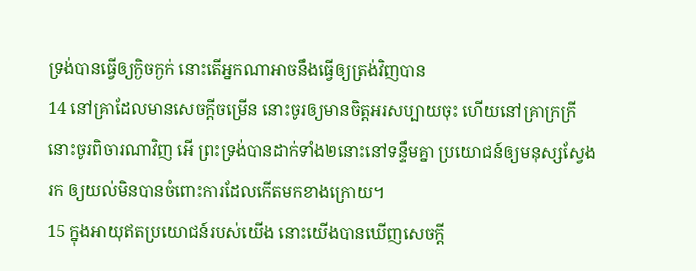ទ្រង់បានធ្វើឲ្យក្ងិចក្ងក់ នោះតើអ្នកណាអាចនឹងធ្វើឲ្យត្រង់វិញបាន
14 នៅគ្រាដែលមានសេចក្ដីចម្រើន នោះចូរឲ្យមានចិត្តអរសប្បាយចុះ ហើយនៅគ្រាក្រក្រី នោះចូរពិចារណាវិញ អើ ព្រះទ្រង់បានដាក់ទាំង២នោះនៅទន្ទឹមគ្នា ប្រយោជន៍ឲ្យមនុស្សស្វែងរក ឲ្យយល់មិនបានចំពោះការដែលកើតមកខាងក្រោយ។
15 ក្នុងអាយុឥតប្រយោជន៍របស់យើង នោះយើងបានឃើញសេចក្ដី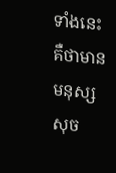ទាំងនេះ គឺថាមានមនុស្សសុច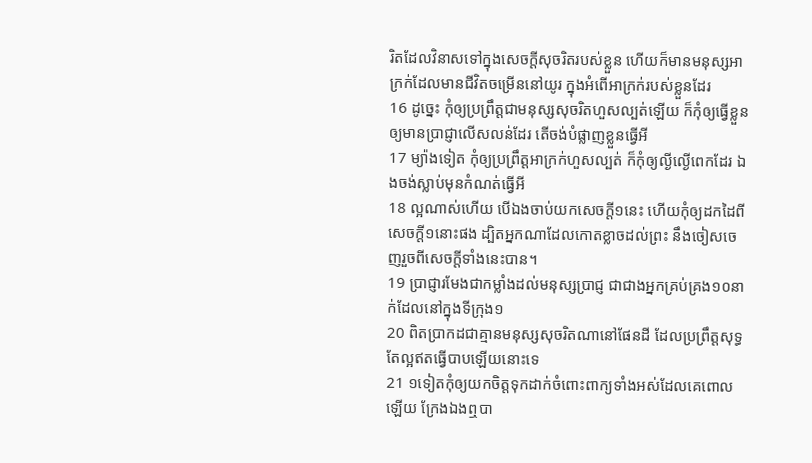រិតដែលវិនាសទៅក្នុងសេចក្ដីសុចរិតរបស់ខ្លួន ហើយក៏មានមនុស្សអាក្រក់ដែលមានជីវិតចម្រើននៅយូរ ក្នុងអំពើអាក្រក់របស់ខ្លួនដែរ
16 ដូច្នេះ កុំឲ្យប្រព្រឹត្តជាមនុស្សសុចរិតហួសល្បត់ឡើយ ក៏កុំឲ្យធ្វើខ្លួនឲ្យមានប្រាជ្ញាលើសលន់ដែរ តើចង់បំផ្លាញខ្លួនធ្វើអី
17 ម្យ៉ាងទៀត កុំឲ្យប្រព្រឹត្តអាក្រក់ហួសល្បត់ ក៏កុំឲ្យល្ងីល្ងើពេកដែរ ឯងចង់ស្លាប់មុនកំណត់ធ្វើអី
18 ល្អណាស់ហើយ បើឯងចាប់យកសេចក្ដី១នេះ ហើយកុំឲ្យដកដៃពីសេចក្ដី១នោះផង ដ្បិតអ្នកណាដែលកោតខ្លាចដល់ព្រះ នឹងចៀសចេញរួចពីសេចក្ដីទាំងនេះបាន។
19 ប្រាជ្ញារមែងជាកម្លាំងដល់មនុស្សប្រាជ្ញ ជាជាងអ្នកគ្រប់គ្រង១០នាក់ដែលនៅក្នុងទីក្រុង១
20 ពិតប្រាកដជាគ្មានមនុស្សសុចរិតណានៅផែនដី ដែលប្រព្រឹត្តសុទ្ធតែល្អឥតធ្វើបាបឡើយនោះទេ
21 ១ទៀតកុំឲ្យយកចិត្តទុកដាក់ចំពោះពាក្យទាំងអស់ដែលគេពោលឡើយ ក្រែងឯងឮបា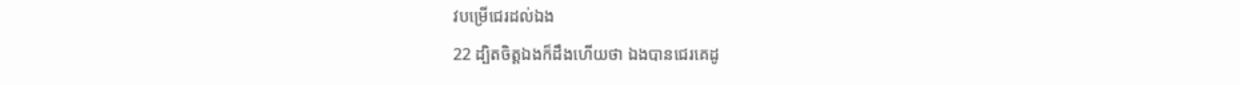វបម្រើជេរដល់ឯង
22 ដ្បិតចិត្តឯងក៏ដឹងហើយថា ឯងបានជេរគេដូ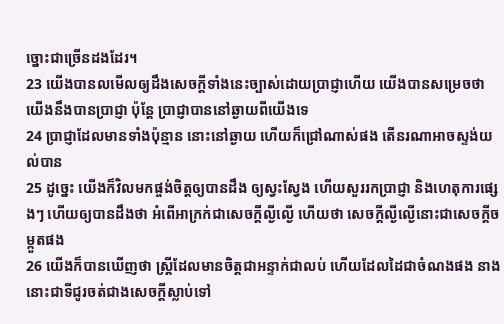ច្នោះជាច្រើនដងដែរ។
23 យើងបានលមើលឲ្យដឹងសេចក្ដីទាំងនេះច្បាស់ដោយប្រាជ្ញាហើយ យើងបានសម្រេចថា យើងនឹងបានប្រាជ្ញា ប៉ុន្តែ ប្រាជ្ញាបាននៅឆ្ងាយពីយើងទេ
24 ប្រាជ្ញាដែលមានទាំងប៉ុន្មាន នោះនៅឆ្ងាយ ហើយក៏ជ្រៅណាស់ផង តើនរណាអាចស្ទង់យល់បាន
25 ដូច្នេះ យើងក៏វិលមកផ្ចង់ចិត្តឲ្យបានដឹង ឲ្យស្វះស្វែង ហើយសួររកប្រាជ្ញា និងហេតុការផ្សេងៗ ហើយឲ្យបានដឹងថា អំពើអាក្រក់ជាសេចក្ដីល្ងីល្ងើ ហើយថា សេចក្ដីល្ងីល្ងើនោះជាសេចក្ដីចម្កួតផង
26 យើងក៏បានឃើញថា ស្ត្រីដែលមានចិត្តជាអន្ទាក់ជាលប់ ហើយដែលដៃជាចំណងផង នាងនោះជាទីជូរចត់ជាងសេចក្ដីស្លាប់ទៅ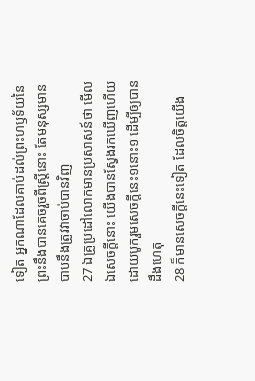ទៀត អ្នកណាដែលគាប់ដល់ព្រះហឫទ័យនៃព្រះនឹងបានគេចរួចពីស្ត្រីនោះ តែមនុស្សមានបាបនឹងត្រូវវាចាប់បានវិញ
27 ឯគ្រូប្រដៅលោកមានប្រសាសន៍ថា មើល ឯសេចក្ដីនោះ យើងបានស្វែងរកឃើញហើយ ដោយបូករួមសេចក្ដីនេះ១នោះ១ ដើម្បីឲ្យបានដឹងហេតុ
28 ក៏មានសេចក្ដីនេះទៀត ដែលចិត្តយើង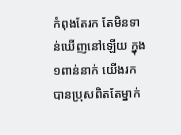កំពុងតែរក តែមិនទាន់ឃើញនៅឡើយ ក្នុង១ពាន់នាក់ យើងរកបានប្រុសពិតតែម្នាក់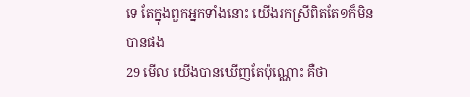ទេ តែក្នុងពួកអ្នកទាំងនោះ យើងរកស្រីពិតតែ១ក៏មិនបានផង
29 មើល យើងបានឃើញតែប៉ុណ្ណោះ គឺថា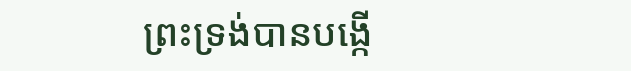ព្រះទ្រង់បានបង្កើ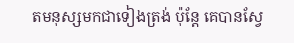តមនុស្សមកជាទៀងត្រង់ ប៉ុន្តែ គេបានស្វែ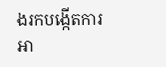ងរកបង្កើតការអា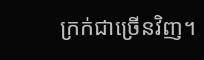ក្រក់ជាច្រើនវិញ។